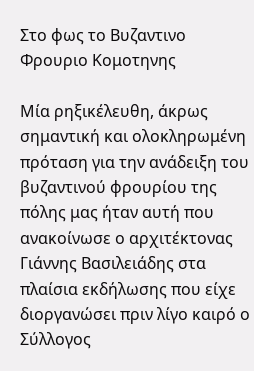Στο φως το Βυζαντινο Φρουριο Κομοτηνης

Μία ρηξικέλευθη, άκρως σημαντική και ολοκληρωμένη πρόταση για την ανάδειξη του βυζαντινού φρουρίου της πόλης μας ήταν αυτή που ανακοίνωσε ο αρχιτέκτονας Γιάννης Βασιλειάδης στα πλαίσια εκδήλωσης που είχε διοργανώσει πριν λίγο καιρό ο Σύλλογος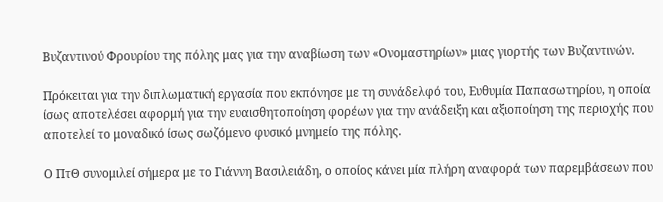Βυζαντινού Φρουρίου της πόλης μας για την αναβίωση των «Ονομαστηρίων» μιας γιορτής των Βυζαντινών.

Πρόκειται για την διπλωματική εργασία που εκπόνησε με τη συνάδελφό του, Ευθυμία Παπασωτηρίου, η οποία ίσως αποτελέσει αφορμή για την ευαισθητοποίηση φορέων για την ανάδειξη και αξιοποίηση της περιοχής που αποτελεί το μοναδικό ίσως σωζόμενο φυσικό μνημείο της πόλης.

Ο ΠτΘ συνομιλεί σήμερα με το Γιάννη Βασιλειάδη, ο οποίος κάνει μία πλήρη αναφορά των παρεμβάσεων που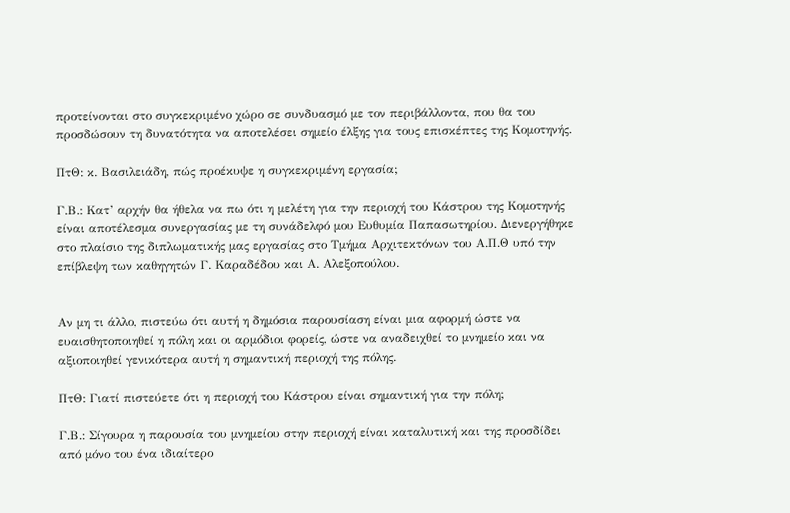προτείνονται στο συγκεκριμένο χώρο σε συνδυασμό με τον περιβάλλοντα, που θα του προσδώσουν τη δυνατότητα να αποτελέσει σημείο έλξης για τους επισκέπτες της Κομοτηνής.

ΠτΘ: κ. Βασιλειάδη, πώς προέκυψε η συγκεκριμένη εργασία;

Γ.Β.: Κατ’ αρχήν θα ήθελα να πω ότι η μελέτη για την περιοχή του Κάστρου της Κομοτηνής είναι αποτέλεσμα συνεργασίας με τη συνάδελφό μου Ευθυμία Παπασωτηρίου. Διενεργήθηκε στο πλαίσιο της διπλωματικής μας εργασίας στο Τμήμα Αρχιτεκτόνων του Α.Π.Θ υπό την επίβλεψη των καθηγητών Γ. Καραδέδου και Α. Αλεξοπούλου.


Αν μη τι άλλο, πιστεύω ότι αυτή η δημόσια παρουσίαση είναι μια αφορμή ώστε να ευαισθητοποιηθεί η πόλη και οι αρμόδιοι φορείς, ώστε να αναδειχθεί το μνημείο και να αξιοποιηθεί γενικότερα αυτή η σημαντική περιοχή της πόλης.

ΠτΘ: Γιατί πιστεύετε ότι η περιοχή του Κάστρου είναι σημαντική για την πόλη;

Γ.Β.: Σίγουρα η παρουσία του μνημείου στην περιοχή είναι καταλυτική και της προσδίδει από μόνο του ένα ιδιαίτερο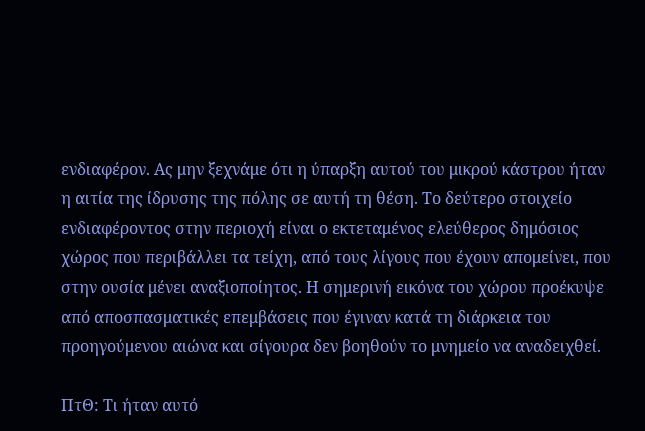ενδιαφέρον. Ας μην ξεχνάμε ότι η ύπαρξη αυτού του μικρού κάστρου ήταν η αιτία της ίδρυσης της πόλης σε αυτή τη θέση. Το δεύτερο στοιχείο ενδιαφέροντος στην περιοχή είναι ο εκτεταμένος ελεύθερος δημόσιος χώρος που περιβάλλει τα τείχη, από τους λίγους που έχουν απομείνει, που στην ουσία μένει αναξιοποίητος. Η σημερινή εικόνα του χώρου προέκυψε από αποσπασματικές επεμβάσεις που έγιναν κατά τη διάρκεια του προηγούμενου αιώνα και σίγουρα δεν βοηθούν το μνημείο να αναδειχθεί.

ΠτΘ: Τι ήταν αυτό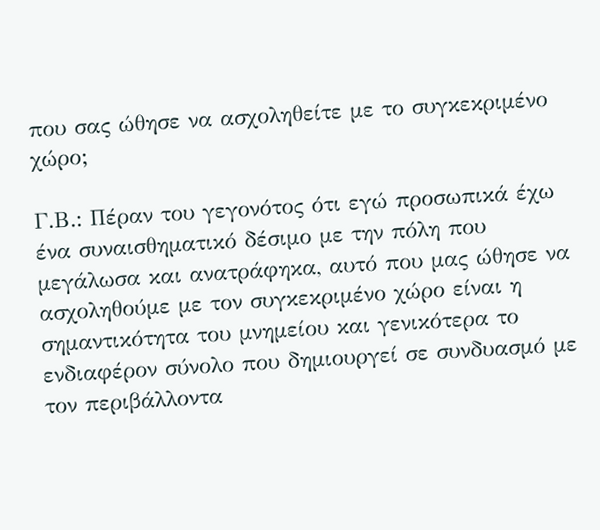που σας ώθησε να ασχοληθείτε με το συγκεκριμένο χώρο;

Γ.Β.: Πέραν του γεγονότος ότι εγώ προσωπικά έχω ένα συναισθηματικό δέσιμο με την πόλη που μεγάλωσα και ανατράφηκα, αυτό που μας ώθησε να ασχοληθούμε με τον συγκεκριμένο χώρο είναι η σημαντικότητα του μνημείου και γενικότερα το ενδιαφέρον σύνολο που δημιουργεί σε συνδυασμό με τον περιβάλλοντα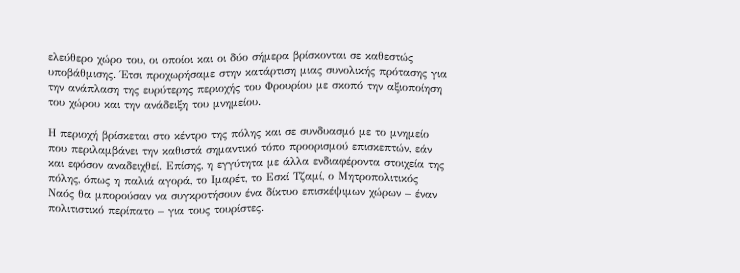ελεύθερο χώρο του, οι οποίοι και οι δύο σήμερα βρίσκονται σε καθεστώς υποβάθμισης. Έτσι προχωρήσαμε στην κατάρτιση μιας συνολικής πρότασης για την ανάπλαση της ευρύτερης περιοχής του Φρουρίου με σκοπό την αξιοποίηση του χώρου και την ανάδειξη του μνημείου.

Η περιοχή βρίσκεται στο κέντρο της πόλης και σε συνδυασμό με το μνημείο που περιλαμβάνει την καθιστά σημαντικό τόπο προορισμού επισκεπτών, εάν και εφόσον αναδειχθεί. Επίσης, η εγγύτητα με άλλα ενδιαφέροντα στοιχεία της πόλης, όπως η παλιά αγορά, το Ιμαρέτ, το Εσκί Τζαμί, ο Μητροπολιτικός Ναός θα μπορούσαν να συγκροτήσουν ένα δίκτυο επισκέψιμων χώρων – έναν πολιτιστικό περίπατο – για τους τουρίστες.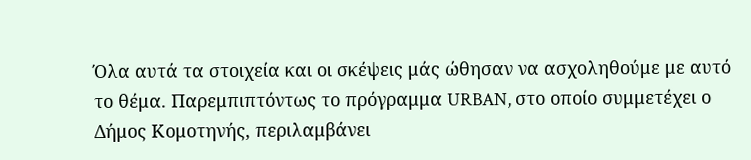Όλα αυτά τα στοιχεία και οι σκέψεις μάς ώθησαν να ασχοληθούμε με αυτό το θέμα. Παρεμπιπτόντως το πρόγραμμα URBAN, στο οποίο συμμετέχει ο Δήμος Κομοτηνής, περιλαμβάνει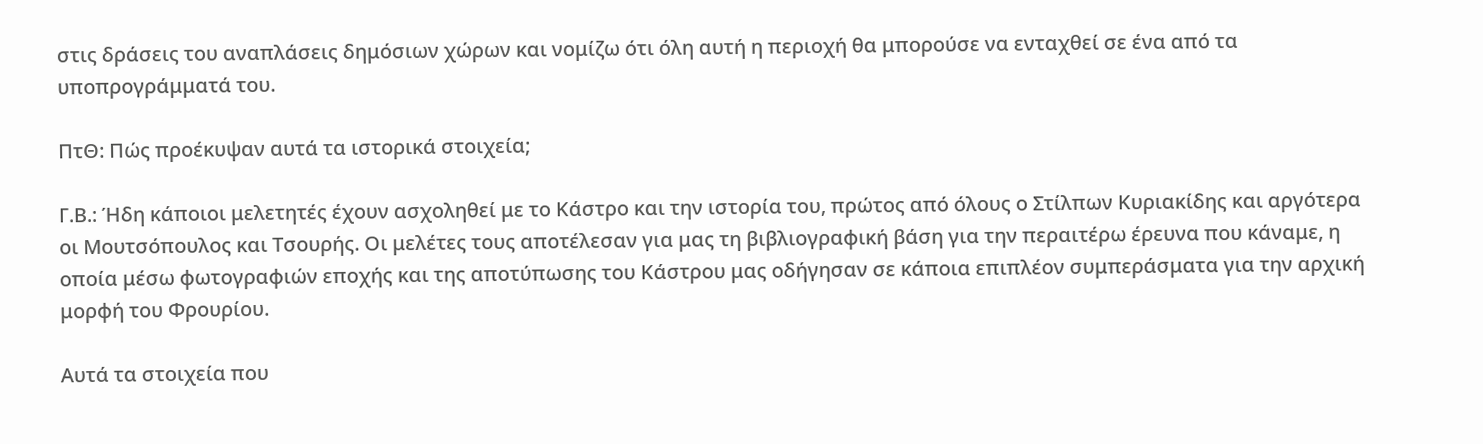στις δράσεις του αναπλάσεις δημόσιων χώρων και νομίζω ότι όλη αυτή η περιοχή θα μπορούσε να ενταχθεί σε ένα από τα υποπρογράμματά του.

ΠτΘ: Πώς προέκυψαν αυτά τα ιστορικά στοιχεία;

Γ.Β.: Ήδη κάποιοι μελετητές έχουν ασχοληθεί με το Κάστρο και την ιστορία του, πρώτος από όλους ο Στίλπων Κυριακίδης και αργότερα οι Μουτσόπουλος και Τσουρής. Οι μελέτες τους αποτέλεσαν για μας τη βιβλιογραφική βάση για την περαιτέρω έρευνα που κάναμε, η οποία μέσω φωτογραφιών εποχής και της αποτύπωσης του Κάστρου μας οδήγησαν σε κάποια επιπλέον συμπεράσματα για την αρχική μορφή του Φρουρίου.

Αυτά τα στοιχεία που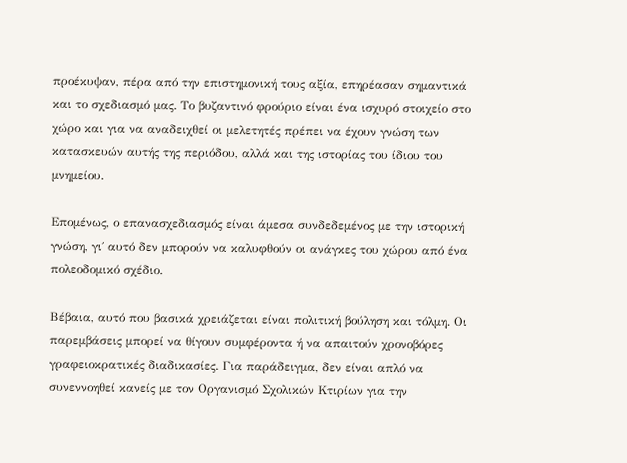προέκυψαν, πέρα από την επιστημονική τους αξία, επηρέασαν σημαντικά και το σχεδιασμό μας. Το βυζαντινό φρούριο είναι ένα ισχυρό στοιχείο στο χώρο και για να αναδειχθεί οι μελετητές πρέπει να έχουν γνώση των κατασκευών αυτής της περιόδου, αλλά και της ιστορίας του ίδιου του μνημείου.

Επομένως, ο επανασχεδιασμός είναι άμεσα συνδεδεμένος με την ιστορική γνώση, γι΄ αυτό δεν μπορούν να καλυφθούν οι ανάγκες του χώρου από ένα πολεοδομικό σχέδιο.

Βέβαια, αυτό που βασικά χρειάζεται είναι πολιτική βούληση και τόλμη. Οι παρεμβάσεις μπορεί να θίγουν συμφέροντα ή να απαιτούν χρονοβόρες γραφειοκρατικές διαδικασίες. Για παράδειγμα, δεν είναι απλό να συνεννοηθεί κανείς με τον Οργανισμό Σχολικών Κτιρίων για την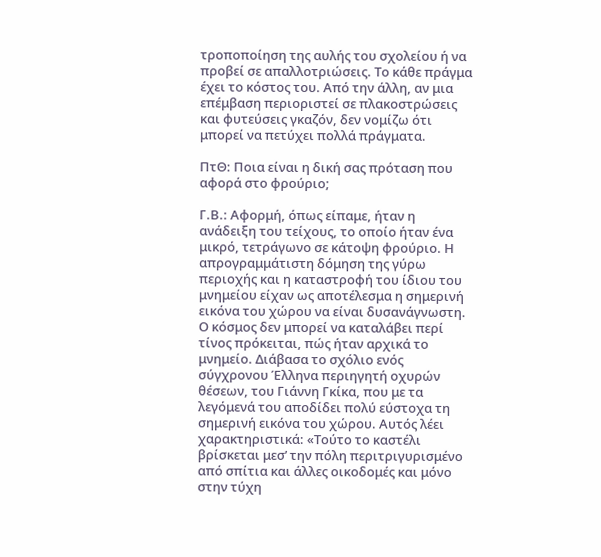τροποποίηση της αυλής του σχολείου ή να προβεί σε απαλλοτριώσεις. Το κάθε πράγμα έχει το κόστος του. Από την άλλη, αν μια επέμβαση περιοριστεί σε πλακοστρώσεις και φυτεύσεις γκαζόν, δεν νομίζω ότι μπορεί να πετύχει πολλά πράγματα.

ΠτΘ: Ποια είναι η δική σας πρόταση που αφορά στο φρούριο;

Γ.Β.: Αφορμή, όπως είπαμε, ήταν η ανάδειξη του τείχους, το οποίο ήταν ένα μικρό, τετράγωνο σε κάτοψη φρούριο. Η απρογραμμάτιστη δόμηση της γύρω περιοχής και η καταστροφή του ίδιου του μνημείου είχαν ως αποτέλεσμα η σημερινή εικόνα του χώρου να είναι δυσανάγνωστη. Ο κόσμος δεν μπορεί να καταλάβει περί τίνος πρόκειται, πώς ήταν αρχικά το μνημείο. Διάβασα το σχόλιο ενός σύγχρονου Έλληνα περιηγητή οχυρών θέσεων, του Γιάννη Γκίκα, που με τα λεγόμενά του αποδίδει πολύ εύστοχα τη σημερινή εικόνα του χώρου. Αυτός λέει χαρακτηριστικά: «Τούτο το καστέλι βρίσκεται μεσ’ την πόλη περιτριγυρισμένο από σπίτια και άλλες οικοδομές και μόνο στην τύχη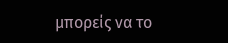μπορείς να το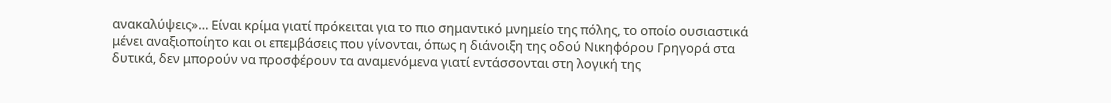ανακαλύψεις»… Είναι κρίμα γιατί πρόκειται για το πιο σημαντικό μνημείο της πόλης, το οποίο ουσιαστικά μένει αναξιοποίητο και οι επεμβάσεις που γίνονται, όπως η διάνοιξη της οδού Νικηφόρου Γρηγορά στα δυτικά, δεν μπορούν να προσφέρουν τα αναμενόμενα γιατί εντάσσονται στη λογική της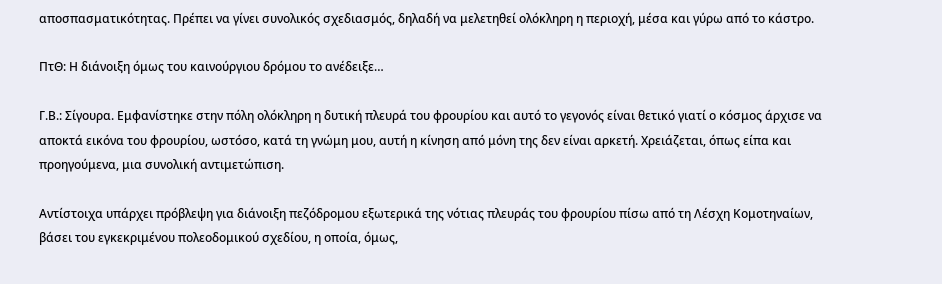αποσπασματικότητας. Πρέπει να γίνει συνολικός σχεδιασμός, δηλαδή να μελετηθεί ολόκληρη η περιοχή, μέσα και γύρω από το κάστρο.

ΠτΘ: Η διάνοιξη όμως του καινούργιου δρόμου το ανέδειξε…

Γ.Β.: Σίγουρα. Εμφανίστηκε στην πόλη ολόκληρη η δυτική πλευρά του φρουρίου και αυτό το γεγονός είναι θετικό γιατί ο κόσμος άρχισε να αποκτά εικόνα του φρουρίου, ωστόσο, κατά τη γνώμη μου, αυτή η κίνηση από μόνη της δεν είναι αρκετή. Χρειάζεται, όπως είπα και προηγούμενα, μια συνολική αντιμετώπιση.

Αντίστοιχα υπάρχει πρόβλεψη για διάνοιξη πεζόδρομου εξωτερικά της νότιας πλευράς του φρουρίου πίσω από τη Λέσχη Κομοτηναίων, βάσει του εγκεκριμένου πολεοδομικού σχεδίου, η οποία, όμως,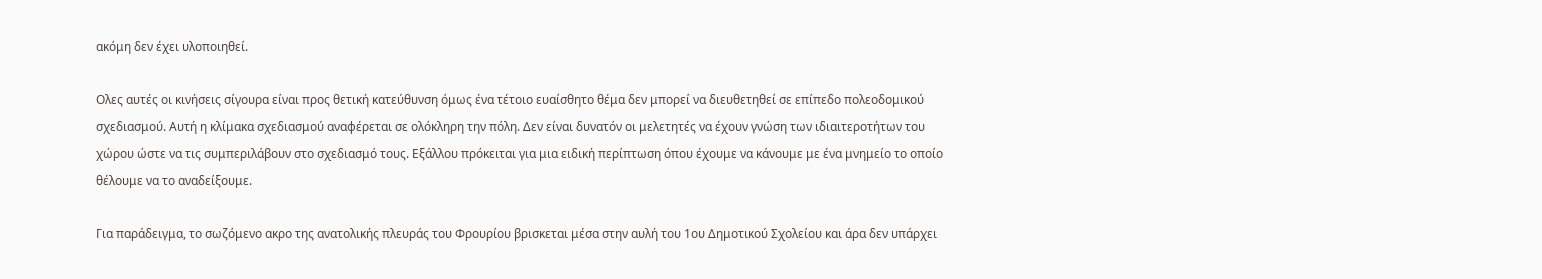ακόμη δεν έχει υλοποιηθεί.

Ολες αυτές οι κινήσεις σίγουρα είναι προς θετική κατεύθυνση όμως ένα τέτοιο ευαίσθητο θέμα δεν μπορεί να διευθετηθεί σε επίπεδο πολεοδομικού σχεδιασμού. Αυτή η κλίμακα σχεδιασμού αναφέρεται σε ολόκληρη την πόλη. Δεν είναι δυνατόν οι μελετητές να έχουν γνώση των ιδιαιτεροτήτων του χώρου ώστε να τις συμπεριλάβουν στο σχεδιασμό τους. Εξάλλου πρόκειται για μια ειδική περίπτωση όπου έχουμε να κάνουμε με ένα μνημείο το οποίο θέλουμε να το αναδείξουμε.

Για παράδειγμα, το σωζόμενο ακρο της ανατολικής πλευράς του Φρουρίου βρισκεται μέσα στην αυλή του 1ου Δημοτικού Σχολείου και άρα δεν υπάρχει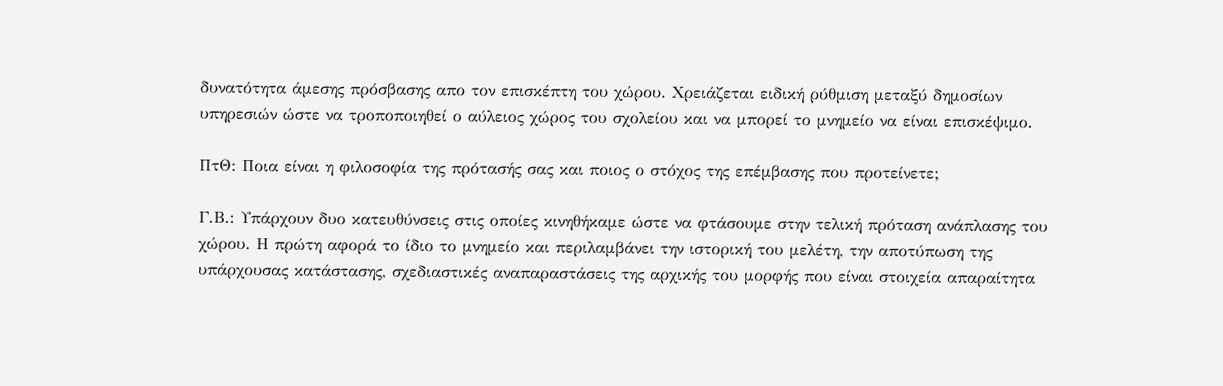δυνατότητα άμεσης πρόσβασης απο τον επισκέπτη του χώρου. Χρειάζεται ειδική ρύθμιση μεταξύ δημοσίων υπηρεσιών ώστε να τροποποιηθεί ο αύλειος χώρος του σχολείου και να μπορεί το μνημείο να είναι επισκέψιμο.

ΠτΘ: Ποια είναι η φιλοσοφία της πρότασής σας και ποιος ο στόχος της επέμβασης που προτείνετε;

Γ.Β.: Υπάρχουν δυο κατευθύνσεις στις οποίες κινηθήκαμε ώστε να φτάσουμε στην τελική πρόταση ανάπλασης του χώρου. Η πρώτη αφορά το ίδιο το μνημείο και περιλαμβάνει την ιστορική του μελέτη, την αποτύπωση της υπάρχουσας κατάστασης, σχεδιαστικές αναπαραστάσεις της αρχικής του μορφής που είναι στοιχεία απαραίτητα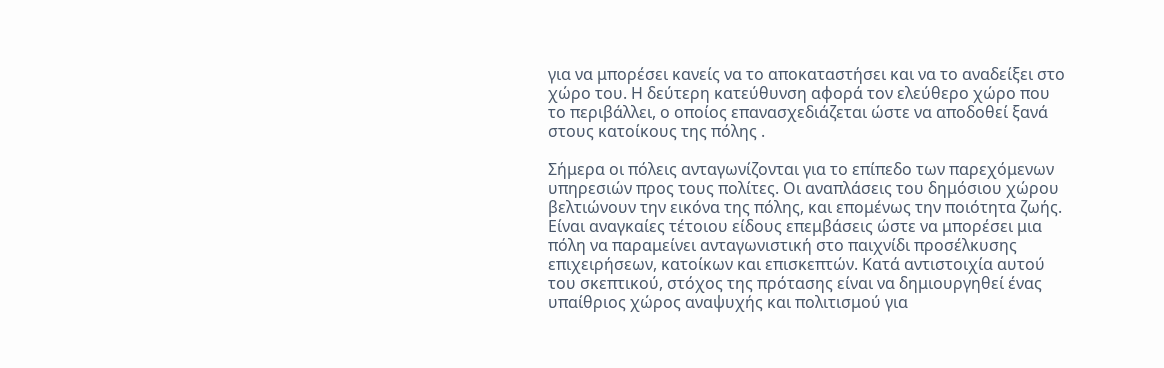για να μπορέσει κανείς να το αποκαταστήσει και να το αναδείξει στο χώρο του. Η δεύτερη κατεύθυνση αφορά τον ελεύθερο χώρο που το περιβάλλει, ο οποίος επανασχεδιάζεται ώστε να αποδοθεί ξανά στους κατοίκους της πόλης .

Σήμερα οι πόλεις ανταγωνίζονται για το επίπεδο των παρεχόμενων υπηρεσιών προς τους πολίτες. Οι αναπλάσεις του δημόσιου χώρου βελτιώνουν την εικόνα της πόλης, και επομένως την ποιότητα ζωής. Είναι αναγκαίες τέτοιου είδους επεμβάσεις ώστε να μπορέσει μια πόλη να παραμείνει ανταγωνιστική στο παιχνίδι προσέλκυσης επιχειρήσεων, κατοίκων και επισκεπτών. Κατά αντιστοιχία αυτού του σκεπτικού, στόχος της πρότασης είναι να δημιουργηθεί ένας υπαίθριος χώρος αναψυχής και πολιτισμού για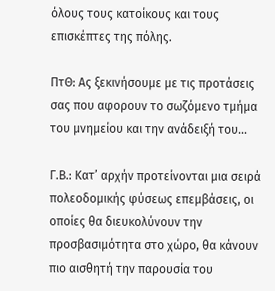όλους τους κατοίκους και τους επισκέπτες της πόλης.

ΠτΘ: Ας ξεκινήσουμε με τις προτάσεις σας που αφορουν το σωζόμενο τμήμα του μνημείου και την ανάδειξή του…

Γ.Β.: Κατ’ αρχήν προτείνονται μια σειρά πολεοδομικής φύσεως επεμβάσεις, οι οποίες θα διευκολύνουν την προσβασιμότητα στο χώρο, θα κάνουν πιο αισθητή την παρουσία του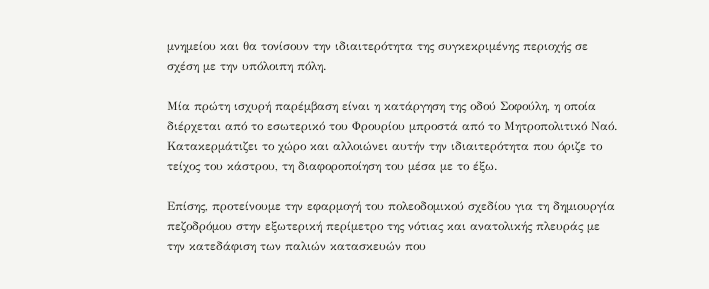μνημείου και θα τονίσουν την ιδιαιτερότητα της συγκεκριμένης περιοχής σε σχέση με την υπόλοιπη πόλη.

Μία πρώτη ισχυρή παρέμβαση είναι η κατάργηση της οδού Σοφούλη, η οποία διέρχεται από το εσωτερικό του Φρουρίου μπροστά από το Μητροπολιτικό Ναό. Κατακερμάτιζει το χώρο και αλλοιώνει αυτήν την ιδιαιτερότητα που όριζε το τείχος του κάστρου, τη διαφοροποίηση του μέσα με το έξω.

Επίσης, προτείνουμε την εφαρμογή του πολεοδομικού σχεδίου για τη δημιουργία πεζοδρόμου στην εξωτερική περίμετρο της νότιας και ανατολικής πλευράς με την κατεδάφιση των παλιών κατασκευών που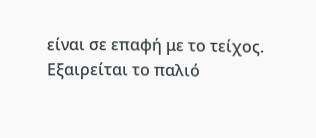είναι σε επαφή με το τείχος. Εξαιρείται το παλιό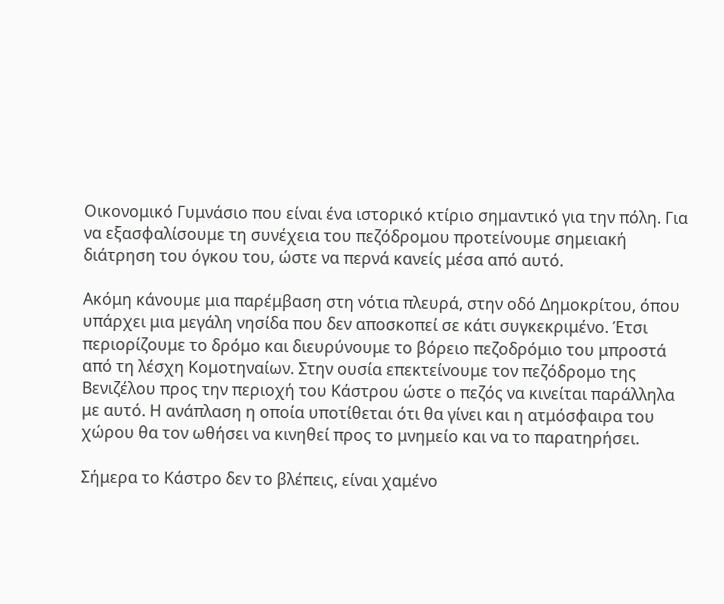Οικονομικό Γυμνάσιο που είναι ένα ιστορικό κτίριο σημαντικό για την πόλη. Για να εξασφαλίσουμε τη συνέχεια του πεζόδρομου προτείνουμε σημειακή διάτρηση του όγκου του, ώστε να περνά κανείς μέσα από αυτό.

Ακόμη κάνουμε μια παρέμβαση στη νότια πλευρά, στην οδό Δημοκρίτου, όπου υπάρχει μια μεγάλη νησίδα που δεν αποσκοπεί σε κάτι συγκεκριμένο. Έτσι περιορίζουμε το δρόμο και διευρύνουμε το βόρειο πεζοδρόμιο του μπροστά από τη λέσχη Κομοτηναίων. Στην ουσία επεκτείνουμε τον πεζόδρομο της Βενιζέλου προς την περιοχή του Κάστρου ώστε ο πεζός να κινείται παράλληλα με αυτό. Η ανάπλαση η οποία υποτίθεται ότι θα γίνει και η ατμόσφαιρα του χώρου θα τον ωθήσει να κινηθεί προς το μνημείο και να το παρατηρήσει.

Σήμερα το Κάστρο δεν το βλέπεις, είναι χαμένο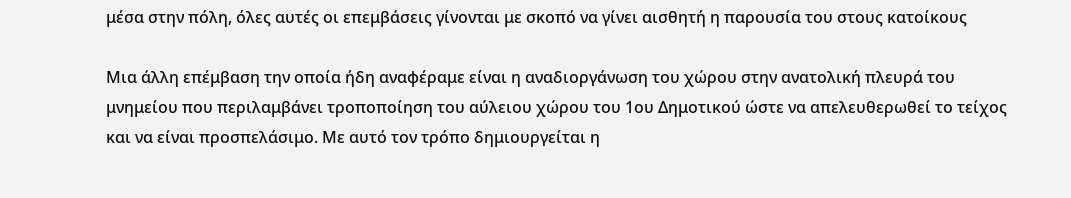μέσα στην πόλη, όλες αυτές οι επεμβάσεις γίνονται με σκοπό να γίνει αισθητή η παρουσία του στους κατοίκους

Μια άλλη επέμβαση την οποία ήδη αναφέραμε είναι η αναδιοργάνωση του χώρου στην ανατολική πλευρά του μνημείου που περιλαμβάνει τροποποίηση του αύλειου χώρου του 1ου Δημοτικού ώστε να απελευθερωθεί το τείχος και να είναι προσπελάσιμο. Με αυτό τον τρόπο δημιουργείται η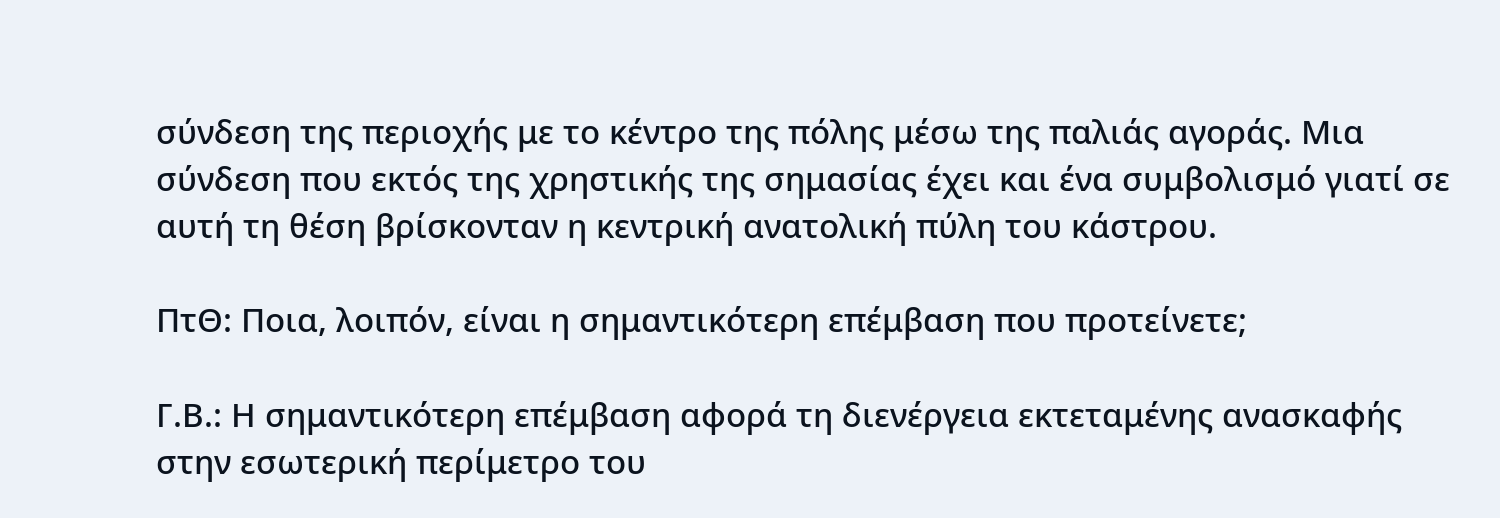σύνδεση της περιοχής με το κέντρο της πόλης μέσω της παλιάς αγοράς. Μια σύνδεση που εκτός της χρηστικής της σημασίας έχει και ένα συμβολισμό γιατί σε αυτή τη θέση βρίσκονταν η κεντρική ανατολική πύλη του κάστρου.

ΠτΘ: Ποια, λοιπόν, είναι η σημαντικότερη επέμβαση που προτείνετε;

Γ.Β.: Η σημαντικότερη επέμβαση αφορά τη διενέργεια εκτεταμένης ανασκαφής στην εσωτερική περίμετρο του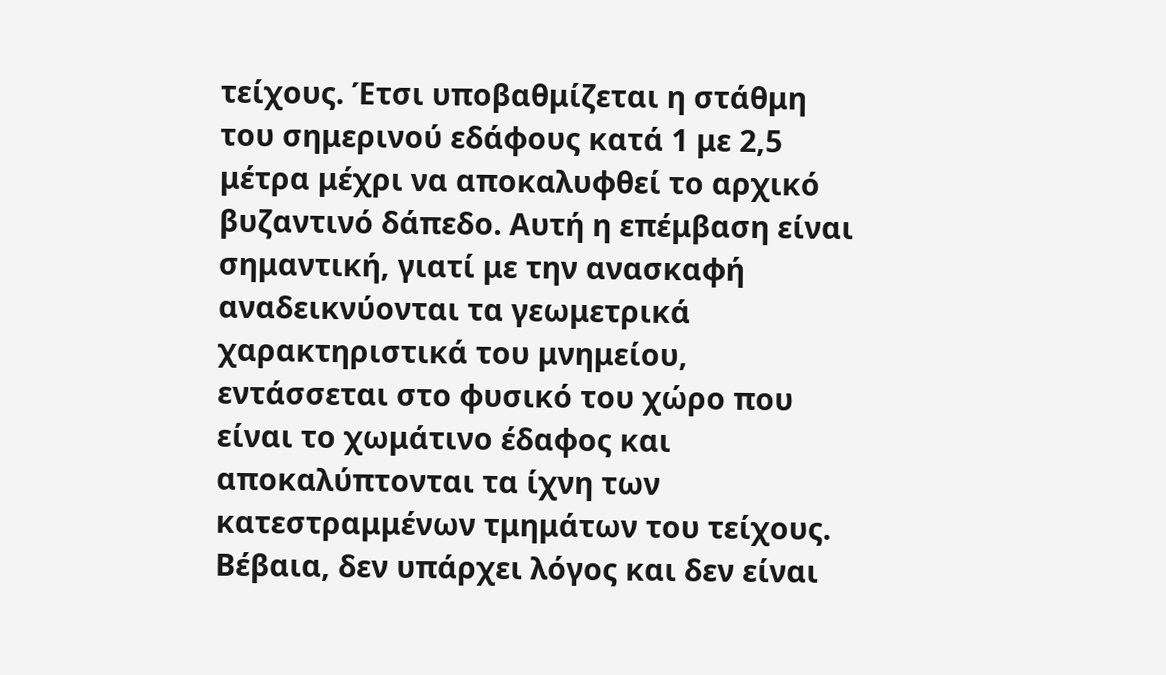τείχους. Έτσι υποβαθμίζεται η στάθμη του σημερινού εδάφους κατά 1 με 2,5 μέτρα μέχρι να αποκαλυφθεί το αρχικό βυζαντινό δάπεδο. Αυτή η επέμβαση είναι σημαντική, γιατί με την ανασκαφή αναδεικνύονται τα γεωμετρικά χαρακτηριστικά του μνημείου, εντάσσεται στο φυσικό του χώρο που είναι το χωμάτινο έδαφος και αποκαλύπτονται τα ίχνη των κατεστραμμένων τμημάτων του τείχους. Βέβαια, δεν υπάρχει λόγος και δεν είναι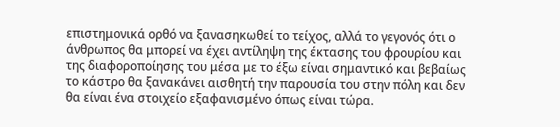επιστημονικά ορθό να ξανασηκωθεί το τείχος, αλλά το γεγονός ότι ο άνθρωπος θα μπορεί να έχει αντίληψη της έκτασης του φρουρίου και της διαφοροποίησης του μέσα με το έξω είναι σημαντικό και βεβαίως το κάστρο θα ξανακάνει αισθητή την παρουσία του στην πόλη και δεν θα είναι ένα στοιχείο εξαφανισμένο όπως είναι τώρα.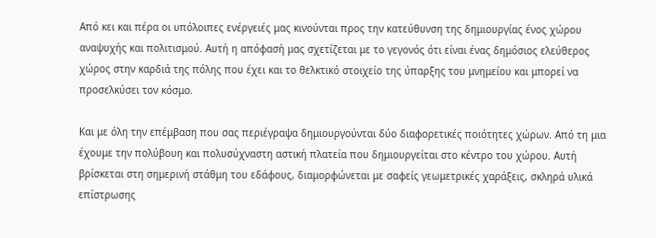Από κει και πέρα οι υπόλοιπες ενέργειές μας κινούνται προς την κατεύθυνση της δημιουργίας ένος χώρου αναψυχής και πολιτισμού. Αυτή η απόφασή μας σχετίζεται με το γεγονός ότι είναι ένας δημόσιος ελεύθερος χώρος στην καρδιά της πόλης που έχει και το θελκτικό στοιχείο της ύπαρξης του μνημείου και μπορεί να προσελκύσει τον κόσμο.

Και με όλη την επέμβαση που σας περιέγραψα δημιουργούνται δύο διαφορετικές ποιότητες χώρων. Από τη μια έχουμε την πολύβουη και πολυσύχναστη αστική πλατεία που δημιουργείται στο κέντρο του χώρου. Αυτή βρίσκεται στη σημερινή στάθμη του εδάφους, διαμορφώνεται με σαφείς γεωμετρικές χαράξεις, σκληρά υλικά επίστρωσης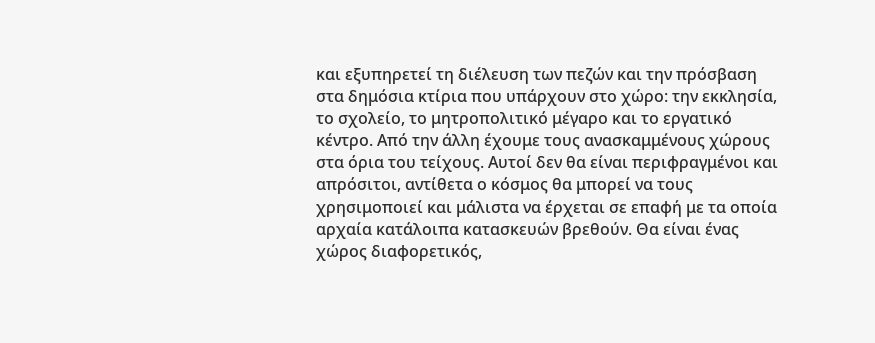και εξυπηρετεί τη διέλευση των πεζών και την πρόσβαση στα δημόσια κτίρια που υπάρχουν στο χώρο: την εκκλησία, το σχολείο, το μητροπολιτικό μέγαρο και το εργατικό κέντρο. Από την άλλη έχουμε τους ανασκαμμένους χώρους στα όρια του τείχους. Αυτοί δεν θα είναι περιφραγμένοι και απρόσιτοι, αντίθετα ο κόσμος θα μπορεί να τους χρησιμοποιεί και μάλιστα να έρχεται σε επαφή με τα οποία αρχαία κατάλοιπα κατασκευών βρεθούν. Θα είναι ένας χώρος διαφορετικός,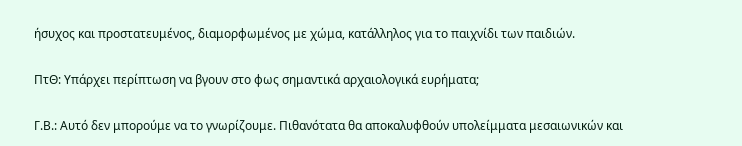ήσυχος και προστατευμένος, διαμορφωμένος με χώμα, κατάλληλος για το παιχνίδι των παιδιών.

ΠτΘ: Υπάρχει περίπτωση να βγουν στο φως σημαντικά αρχαιολογικά ευρήματα;

Γ.Β.: Αυτό δεν μπορούμε να το γνωρίζουμε. Πιθανότατα θα αποκαλυφθούν υπολείμματα μεσαιωνικών και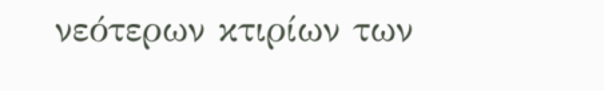νεότερων κτιρίων των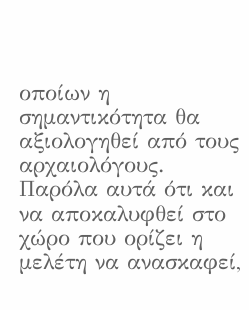οποίων η σημαντικότητα θα αξιολογηθεί από τους αρχαιολόγους. Παρόλα αυτά ότι και να αποκαλυφθεί στο χώρο που ορίζει η μελέτη να ανασκαφεί,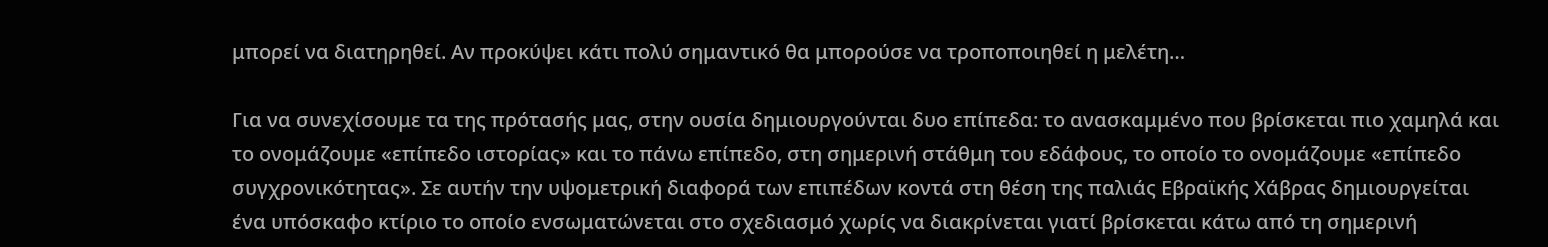μπορεί να διατηρηθεί. Αν προκύψει κάτι πολύ σημαντικό θα μπορούσε να τροποποιηθεί η μελέτη…

Για να συνεχίσουμε τα της πρότασής μας, στην ουσία δημιουργούνται δυο επίπεδα: το ανασκαμμένο που βρίσκεται πιο χαμηλά και το ονομάζουμε «επίπεδο ιστορίας» και το πάνω επίπεδο, στη σημερινή στάθμη του εδάφους, το οποίο το ονομάζουμε «επίπεδο συγχρονικότητας». Σε αυτήν την υψομετρική διαφορά των επιπέδων κοντά στη θέση της παλιάς Εβραϊκής Χάβρας δημιουργείται ένα υπόσκαφο κτίριο το οποίο ενσωματώνεται στο σχεδιασμό χωρίς να διακρίνεται γιατί βρίσκεται κάτω από τη σημερινή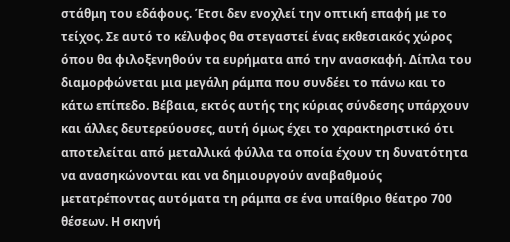στάθμη του εδάφους. Έτσι δεν ενοχλεί την οπτική επαφή με το τείχος. Σε αυτό το κέλυφος θα στεγαστεί ένας εκθεσιακός χώρος όπου θα φιλοξενηθούν τα ευρήματα από την ανασκαφή. Δίπλα του διαμορφώνεται μια μεγάλη ράμπα που συνδέει το πάνω και το κάτω επίπεδο. Βέβαια, εκτός αυτής της κύριας σύνδεσης υπάρχουν και άλλες δευτερεύουσες, αυτή όμως έχει το χαρακτηριστικό ότι αποτελείται από μεταλλικά φύλλα τα οποία έχουν τη δυνατότητα να ανασηκώνονται και να δημιουργούν αναβαθμούς μετατρέποντας αυτόματα τη ράμπα σε ένα υπαίθριο θέατρο 700 θέσεων. Η σκηνή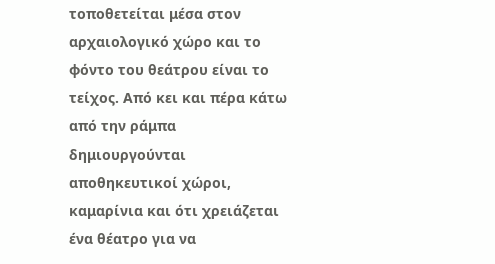τοποθετείται μέσα στον αρχαιολογικό χώρο και το φόντο του θεάτρου είναι το τείχος. Από κει και πέρα κάτω από την ράμπα δημιουργούνται αποθηκευτικοί χώροι, καμαρίνια και ότι χρειάζεται ένα θέατρο για να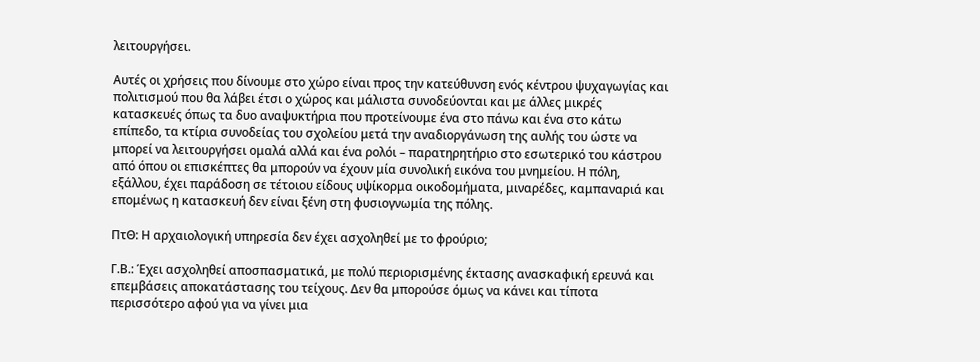λειτουργήσει.

Αυτές οι χρήσεις που δίνουμε στο χώρο είναι προς την κατεύθυνση ενός κέντρου ψυχαγωγίας και πολιτισμού που θα λάβει έτσι ο χώρος και μάλιστα συνοδεύονται και με άλλες μικρές κατασκευές όπως τα δυο αναψυκτήρια που προτείνουμε ένα στο πάνω και ένα στο κάτω επίπεδο, τα κτίρια συνοδείας του σχολείου μετά την αναδιοργάνωση της αυλής του ώστε να μπορεί να λειτουργήσει ομαλά αλλά και ένα ρολόι – παρατηρητήριο στο εσωτερικό του κάστρου από όπου οι επισκέπτες θα μπορούν να έχουν μία συνολική εικόνα του μνημείου. Η πόλη, εξάλλου, έχει παράδοση σε τέτοιου είδους υψίκορμα οικοδομήματα, μιναρέδες, καμπαναριά και επομένως η κατασκευή δεν είναι ξένη στη φυσιογνωμία της πόλης.

ΠτΘ: Η αρχαιολογική υπηρεσία δεν έχει ασχοληθεί με το φρούριο;

Γ.Β.: Έχει ασχοληθεί αποσπασματικά, με πολύ περιορισμένης έκτασης ανασκαφική ερευνά και επεμβάσεις αποκατάστασης του τείχους. Δεν θα μπορούσε όμως να κάνει και τίποτα περισσότερο αφού για να γίνει μια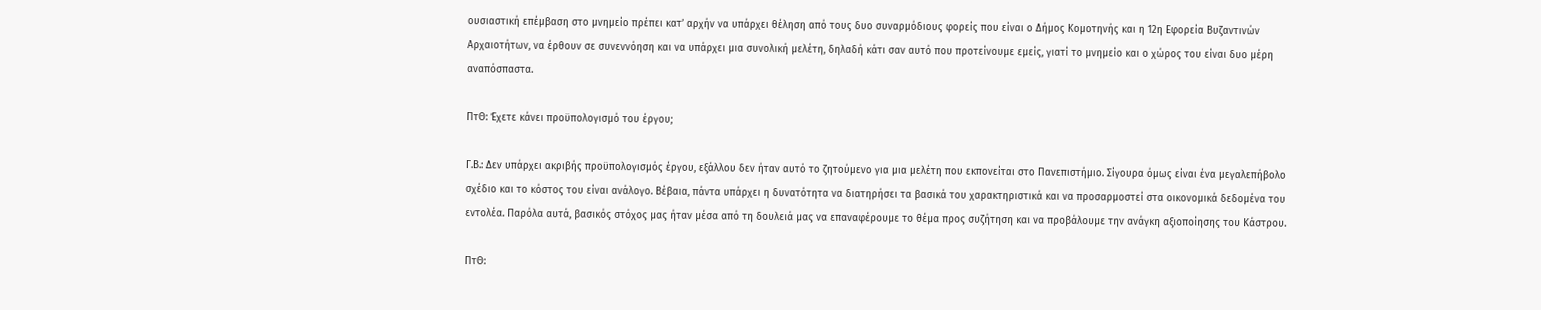ουσιαστική επέμβαση στο μνημείο πρέπει κατ’ αρχήν να υπάρχει θέληση από τους δυο συναρμόδιους φορείς που είναι ο Δήμος Κομοτηνής και η 12η Εφορεία Βυζαντινών Αρχαιοτήτων, να έρθουν σε συνεννόηση και να υπάρχει μια συνολική μελέτη, δηλαδή κάτι σαν αυτό που προτείνουμε εμείς, γιατί το μνημείο και ο χώρος του είναι δυο μέρη αναπόσπαστα.

ΠτΘ: Έχετε κάνει προϋπολογισμό του έργου;

Γ.Β.: Δεν υπάρχει ακριβής προϋπολογισμός έργου, εξάλλου δεν ήταν αυτό το ζητούμενο για μια μελέτη που εκπονείται στο Πανεπιστήμιο. Σίγουρα όμως είναι ένα μεγαλεπήβολο σχέδιο και το κόστος του είναι ανάλογο. Βέβαια, πάντα υπάρχει η δυνατότητα να διατηρήσει τα βασικά του χαρακτηριστικά και να προσαρμοστεί στα οικονομικά δεδομένα του εντολέα. Παρόλα αυτά, βασικός στόχος μας ήταν μέσα από τη δουλειά μας να επαναφέρουμε το θέμα προς συζήτηση και να προβάλουμε την ανάγκη αξιοποίησης του Κάστρου.

ΠτΘ: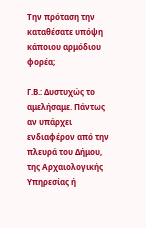Την πρόταση την καταθέσατε υπόψη κάποιου αρμόδιου φορέα;

Γ.Β.: Δυστυχώς το αμελήσαμε. Πάντως αν υπάρχει ενδιαφέρον από την πλευρά του Δήμου, της Αρχαιολογικής Υπηρεσίας ή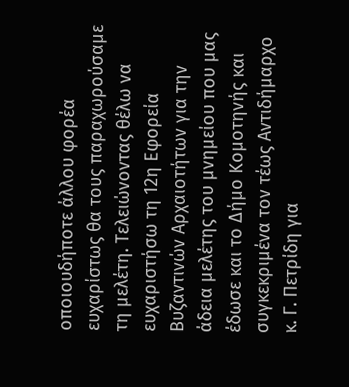οποιουδήποτε άλλου φορέα ευχαρίστως θα τους παραχωρούσαμε τη μελέτη. Τελειώνοντας θέλω να ευχαριστήσω τη 12η Εφορεία Βυζαντινών Αρχαιοτήτων για την άδεια μελέτης του μνημείου που μας έδωσε και το Δήμο Κομοτηνής και συγκεκριμένα τον τέως Αντιδήμαρχο κ. Γ. Πετρίδη για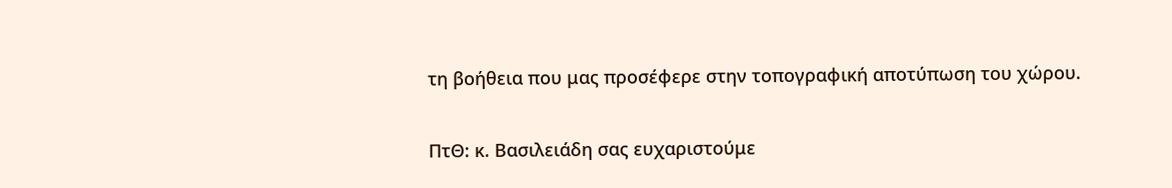τη βοήθεια που μας προσέφερε στην τοπογραφική αποτύπωση του χώρου.

ΠτΘ: κ. Βασιλειάδη σας ευχαριστούμε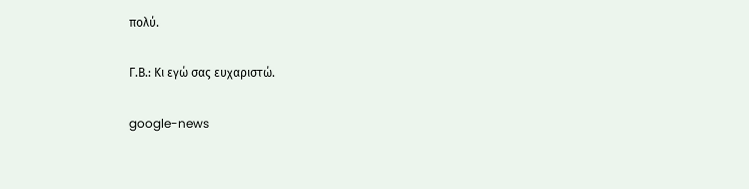πολύ.

Γ.Β.: Κι εγώ σας ευχαριστώ.

google-news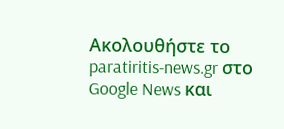Ακολουθήστε το paratiritis-news.gr στο Google News και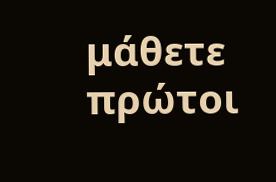μάθετε πρώτοι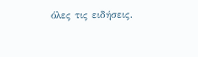όλες τις ειδήσεις.